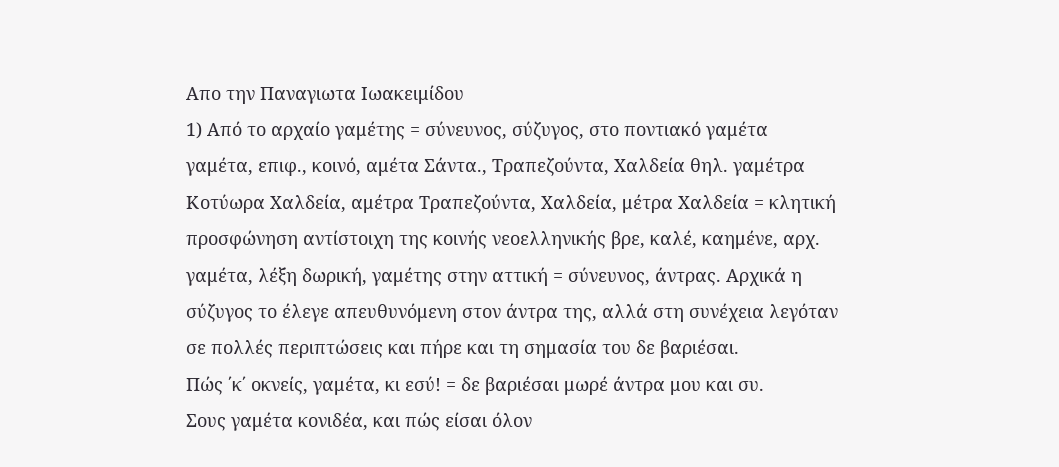Απο την Παναγιωτα Ιωακειμίδου
1) Από το αρχαίο γαμέτης = σύνευνος, σύζυγος, στο ποντιακό γαμέτα
γαμέτα, επιφ., κοινό, αμέτα Σάντα., Τραπεζούντα, Χαλδεία θηλ. γαμέτρα Κοτύωρα Χαλδεία, αμέτρα Τραπεζούντα, Χαλδεία, μέτρα Χαλδεία = κλητική προσφώνηση αντίστοιχη της κοινής νεοελληνικής βρε, καλέ, καημένε, αρχ. γαμέτα, λέξη δωρική, γαμέτης στην αττική = σύνευνος, άντρας. Αρχικά η σύζυγος το έλεγε απευθυνόμενη στον άντρα της, αλλά στη συνέχεια λεγόταν σε πολλές περιπτώσεις και πήρε και τη σημασία του δε βαριέσαι.
Πώς ΄κ΄ οκνείς, γαμέτα, κι εσύ! = δε βαριέσαι μωρέ άντρα μου και συ.
Σους γαμέτα κονιδέα, και πώς είσαι όλον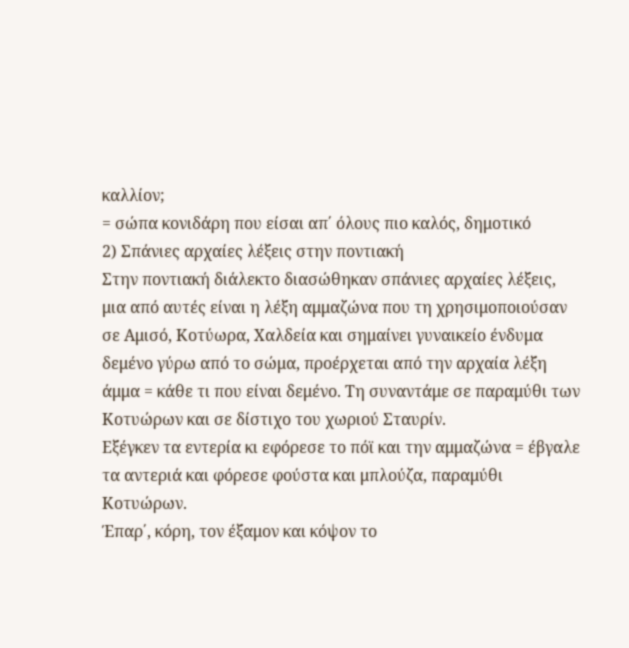καλλίον;
= σώπα κονιδάρη που είσαι απ΄ όλους πιο καλός, δημοτικό
2) Σπάνιες αρχαίες λέξεις στην ποντιακή
Στην ποντιακή διάλεκτο διασώθηκαν σπάνιες αρχαίες λέξεις, μια από αυτές είναι η λέξη αμμαζώνα που τη χρησιμοποιούσαν σε Αμισό, Κοτύωρα, Χαλδεία και σημαίνει γυναικείο ένδυμα δεμένο γύρω από το σώμα, προέρχεται από την αρχαία λέξη άμμα = κάθε τι που είναι δεμένο. Τη συναντάμε σε παραμύθι των Κοτυώρων και σε δίστιχο του χωριού Σταυρίν.
Εξέγκεν τα εντερία κι εφόρεσε το πόϊ και την αμμαζώνα = έβγαλε τα αντεριά και φόρεσε φούστα και μπλούζα, παραμύθι Κοτυώρων.
Έπαρ΄, κόρη, τον έξαμον και κόψον το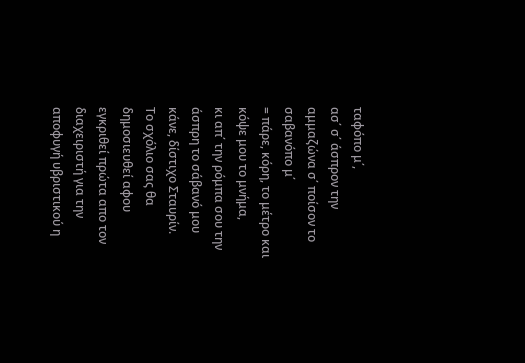ταφόπο μ΄,
ασ΄ σ΄ άσπρον την αμμαζώνα σ΄ ποίσον το σαβανόπο μ΄
= πάρε, κόρη, το μέτρο και κόψε μου το μνήμα,
κι απ΄ την ρόμπα σου την άσπρη το σάβανό μου κάνε, δίστιχο Σταυρίν.
Το σχόλιο σας θα δημοσιευθεί αφου εγκριθεί πρώτα απο τον διαχειριστή για την αποφυγή υβριστικού η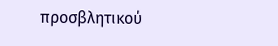προσβλητικού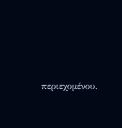περιεχομένου.